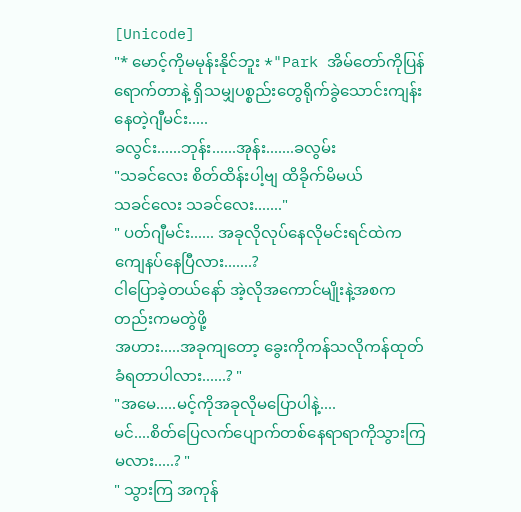[Unicode]
"* မောင့်ကိုမမုန်းနိုင်ဘူး *"Park အိမ်တော်ကိုပြန်ရောက်တာနဲ့ ရှိသမျှပစ္စည်းတွေရိုက်ခွဲသောင်းကျန်းနေတဲ့ဂျီမင်း.....
ခလွင်း......ဘုန်း......အုန်း.......ခလွမ်း
"သခင်လေး စိတ်ထိန်းပါ့ဗျ ထိခိုက်မိမယ်
သခင်လေး သခင်လေး......."
" ပတ်ဂျီမင်း...... အခုလိုလုပ်နေလိုမင်းရင်ထဲကကျေနပ်နေပြီလား.......?
ငါပြောခဲ့တယ်နော် အဲ့လိုအကောင်မျိုးနဲ့အစကတည်းကမတွဲဖို့
အဟား.....အခုကျတော့ ခွေးကိုကန်သလိုကန်ထုတ်ခံရတာပါလား......? "
"အမေ.....မင့်ကိုအခုလိုမပြောပါနဲ့....
မင်....စိတ်ပြေလက်ပျောက်တစ်နေရာရာကိုသွားကြမလား.....? "
" သွားကြ အကုန်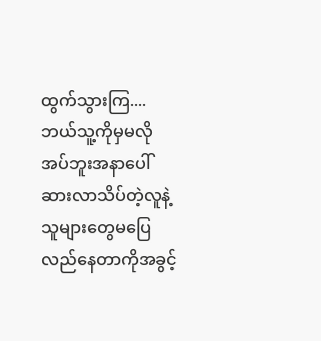ထွက်သွားကြ....
ဘယ်သူ့ကိုမှမလိုအပ်ဘူးအနာပေါ်ဆားလာသိပ်တဲ့လူနဲ့
သူများတွေမပြေလည်နေတာကိုအခွင့်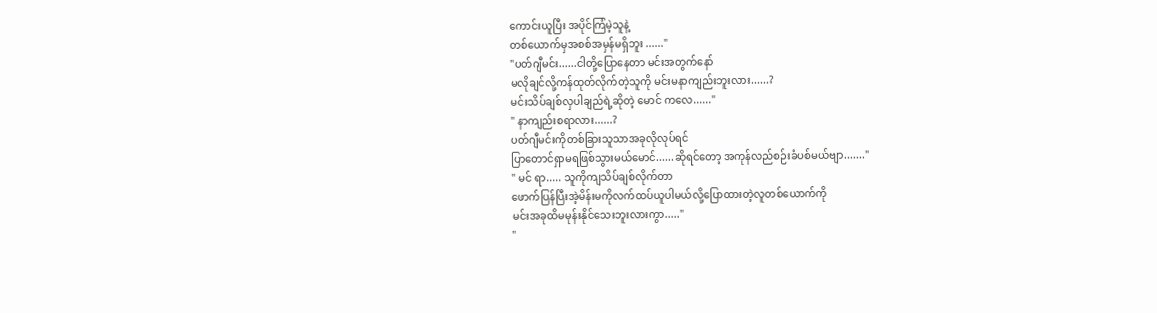ကောင်းယူပြီး အပိုင်ကြံမဲ့သူနဲ့
တစ်ယောက်မှအစစ်အမှန်မရှိဘူး ......"
"ပတ်ဂျီမင်း......ငါတို့ပြောနေတာ မင်းအတွက်နော်
မလိုချင်လို့ကန်ထုတ်လိုက်တဲ့သူကို မင်းမနာကျည်းဘူးလား......?
မင်းသိပ်ချစ်လှပါချည်ရဲ့ဆိုတဲ့ မောင် ကလေ......"
" နာကျည်းစရာလား......?
ပတ်ဂျီမင်းကိုတစ်ခြားသူသာအခုလိုလုပ်ရင်
ပြာတောင်ရှာမရဖြစ်သွားမယ်မောင်......ဆိုရင်တော့ အကုန်လည်စဉ်းခံပစ်မယ်ဗျာ......."
" မင် ရာ..... သူကိုကျသိပ်ချစ်လိုက်တာ
ဖောက်ပြန်ပြီးအဲ့မိန်းမကိုလက်ထပ်ယူပါမယ်လို့ပြောထားတဲ့လူတစ်ယောက်ကို
မင်းအခုထိမမုန်းနိုင်သေးဘူးလားကွာ....."
"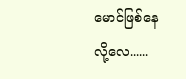မောင်ဖြစ်နေလို့လေ......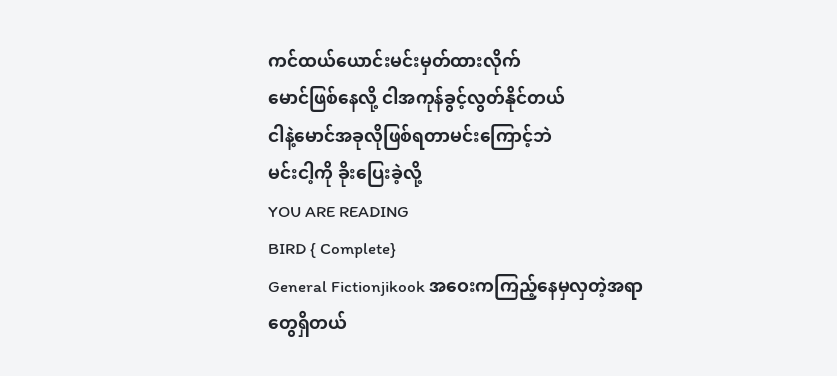ကင်ထယ်ယောင်းမင်းမှတ်ထားလိုက်
မောင်ဖြစ်နေလို့ ငါအကုန်ခွင့်လွတ်နိုင်တယ်
ငါနဲ့မောင်အခုလိုဖြစ်ရတာမင်းကြောင့်ဘဲ
မင်းငါ့ကို ခိုးပြေးခဲ့လို့
YOU ARE READING
BIRD { Complete}
General Fictionjikook အဝေးကကြည့်နေမှလှတဲ့အရာတွေရှိတယ်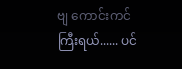ဗျ ကောင်းကင်ကြီးရယ်...... ပင်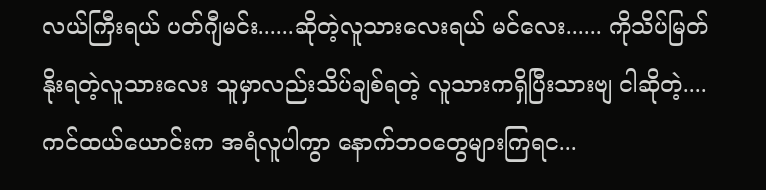လယ်ကြီးရယ် ပတ်ဂျီမင်း......ဆိုတဲ့လူသားလေးရယ် မင်လေး...... ကိုသိပ်မြတ်နိုးရတဲ့လူသားလေး သူမှာလည်းသိပ်ချစ်ရတဲ့ လူသားကရှိပြီးသားဗျ ငါဆိုတဲ့....ကင်ထယ်ယောင်းက အရံလူပါကွာ နောက်ဘဝတွေများကြရင...